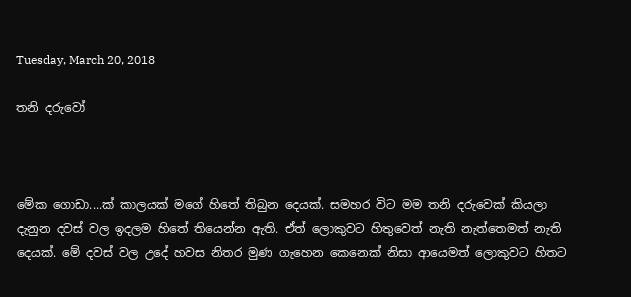Tuesday, March 20, 2018

තනි දරුවෝ



මේක ගොඩා....ක් කාලයක් මගේ හිතේ තිබුන දෙයක්. සමහර විට මම තනි දරුවෙක් කියලා දැනුන දවස් වල ඉදලම හිතේ තියෙන්න ඇති. ඒත් ලොකුවට හිතුවෙත් නැති නැත්තෙමත් නැති දෙයක්. මේ දවස් වල උදේ හවස නිතර මුණ ගැහෙන කෙනෙක් නිසා ආයෙමත් ලොකුවට හිතට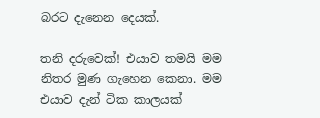බරට දැනෙන දෙයක්.

තනි දරුවෙක්! එයාව තමයි මම නිතර මුණ ගැහෙන කෙනා. මම එයාව දැන් ටික කාලයක්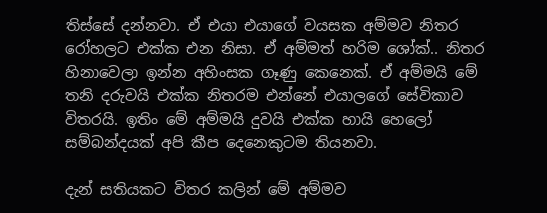තිස්සේ දන්නවා. ඒ එයා එයාගේ වයසක අම්මව නිතර  රෝහලට එක්ක එන නිසා. ඒ අම්මත් හරිම ශෝක්.. නිතර හිනාවෙලා ඉන්න අහිංසක ගෑණු කෙනෙක්. ඒ අම්මයි මේ තනි දරුවයි එක්ක නිතරම එන්නේ එයාලගේ සේවිකාව විතරයි. ඉතිං මේ අම්මයි දුවයි එක්ක හායි හෙලෝ සම්බන්දයක් අපි කීප දෙනෙකුටම තියනවා.

දැන් සතියකට විතර කලින් මේ අම්මව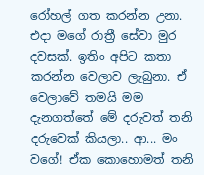රෝහල් ගත කරන්න උනා. එදා මගේ රාත්‍රී සේවා මුර දවසක්. ඉතිං අපිට කතා කරන්න වෙලාව ලැබුනා. ඒ වෙලාවේ තමයි මම දැනගත්තේ මේ දරුවත් තනි දරුවෙක් කියලා.. ආ... මං වගේ! ඒක කොහොමත් තනි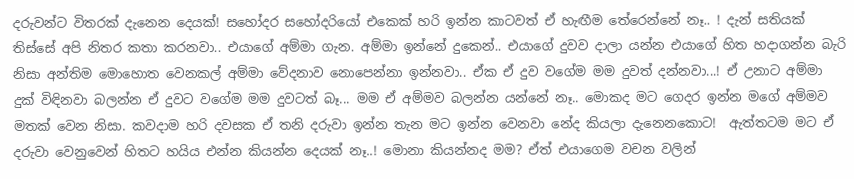දරුවන්ට විතරක් දැනෙන දෙයක්! සහෝදර සහෝදරියෝ එකෙක් හරි ඉන්න කාටවත් ඒ හැඟීම තේරෙන්නේ නෑ.. ! දැන් සතියක් තිස්සේ අපි නිතර කතා කරනවා.. එයාගේ අම්මා ගැන. අම්මා ඉන්නේ දුකෙන්.. එයාගේ දුවව දාලා යන්න එයාගේ හිත හදාගන්න බැරි නිසා අන්තිම මොහොත වෙනකල් අම්මා වේදනාව නොපෙන්නා ඉන්නවා.. ඒක ඒ දුව වගේම මම දුවත් දන්නවා...! ඒ උනාට අම්මා දුක් විඳිනවා බලන්න ඒ දුවට වගේම මම දුවටත් බෑ... මම ඒ අම්මව බලන්න යන්නේ නෑ.. මොකද මට ගෙදර ඉන්න මගේ අම්මව මතක් වෙන නිසා. කවදාම හරි දවසක ඒ තනි දරුවා ඉන්න තැන මට ඉන්න වෙනවා නේද කියලා දැනෙනකොට!  ඇත්තටම මට ඒ දරුවා වෙනුවෙන් හිතට හයිය එන්න කියන්න දෙයක් නෑ..! මොනා කියන්නද මම? ඒත් එයාගෙම වචන වලින්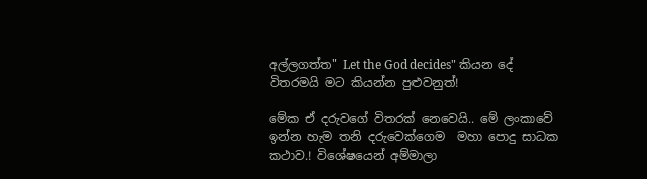අල්ලගත්ත" Let the God decides" කියන දේ විතරමයි මට කියන්න පුළුවනුත්!

මේක ඒ දරුවගේ විතරක් නෙවෙයි.. මේ ලංකාවේ ඉන්න හැම තනි දරුවෙක්ගෙම  මහා පොදු සාධක කථාව.! විශේෂයෙන් අම්මාලා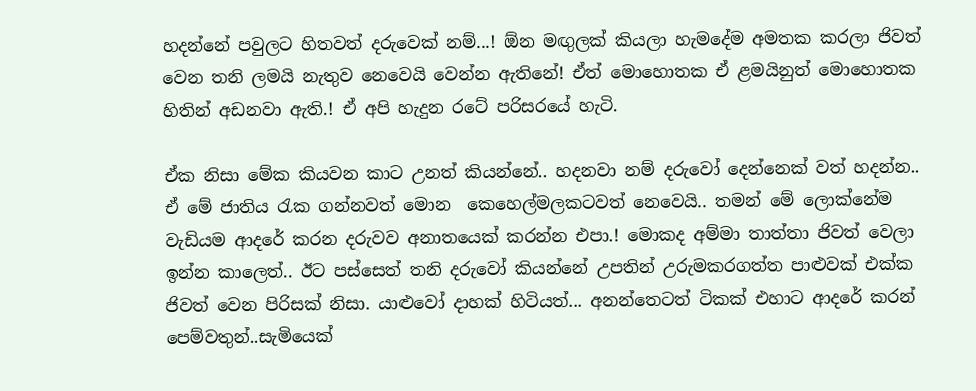හදන්නේ පවුලට හිතවත් දරුවෙක් නම්...! ඕන මඟුලක් කියලා හැමදේම අමතක කරලා ජිවත් වෙන තනි ලමයි නැතුව නෙවෙයි වෙන්න ඇතිනේ! ඒත් මොහොතක ඒ ළමයිනුත් මොහොතක හිතින් අඩනවා ඇති.! ඒ අපි හැදුන රටේ පරිසරයේ හැටි.

ඒක නිසා මේක කියවන කාට උනත් කියන්නේ.. හදනවා නම් දරුවෝ දෙන්නෙක් වත් හදන්න.. ඒ මේ ජාතිය රැක ගන්නවත් මොන  කෙහෙල්මලකටවත් නෙවෙයි.. තමන් මේ ලොක්නේම වැඩියම ආදරේ කරන දරුවව අනාතයෙක් කරන්න එපා.! මොකද අම්මා තාත්තා ජිවත් වෙලා ඉන්න කාලෙත්.. ඊට පස්සෙත් තනි දරුවෝ කියන්නේ උපතින් උරුමකරගත්ත පාළුවක් එක්ක ජිවත් වෙන පිරිසක් නිසා. යාළුවෝ දාහක් හිටියත්... අනන්තෙටත් ටිකක් එහාට ආදරේ කරන් පෙම්වතුන්..සැමියෙක්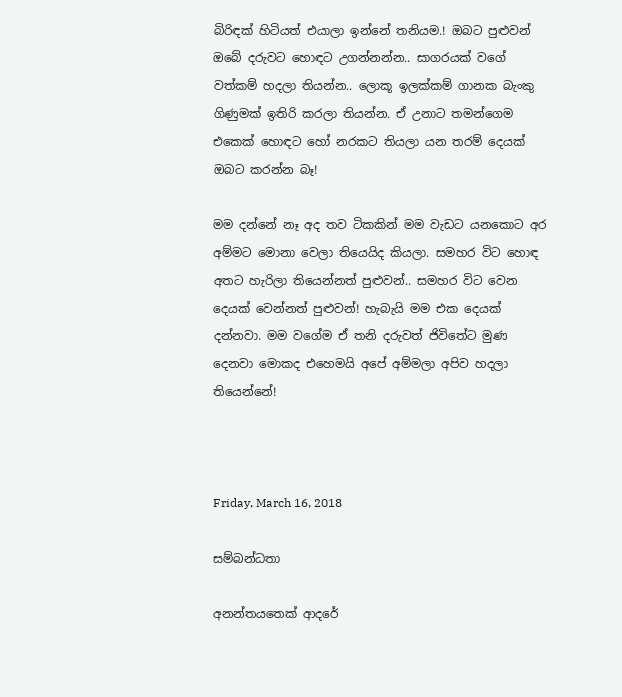බිරිඳක් හිටියත් එයාලා ඉන්නේ තනියම.! ඔබට පුළුවන් ඔබේ දරුවට හොඳට උගන්නන්න.. සාගරයක් වගේ වත්කම් හදලා තියන්න.. ලොකූ ඉලක්කම් ගානක බැංකු ගිණුමක් ඉතිරි කරලා තියන්න. ඒ උනාට තමන්ගෙම එකෙක් හොඳට හෝ නරකට තියලා යන තරම් දෙයක් ඔබට කරන්න බෑ!

මම දන්නේ නෑ අද තව ටිකකින් මම වැඩට යනකොට අර අම්මට මොනා වෙලා තියෙයිද කියලා. සමහර විට හොඳ අතට හැරිලා තියෙන්නත් පුළුවන්.. සමහර විට වෙන දෙයක් වෙන්නත් පුළුවන්! හැබැයි මම එක දෙයක් දන්නවා. මම වගේම ඒ තනි දරුවත් ජිවිතේට මුණ දෙනවා මොකද එහෙමයි අපේ අම්මලා අපිව හදලා තියෙන්නේ!



Friday, March 16, 2018

සම්බන්ධතා

අනන්තයතෙක් ආදරේ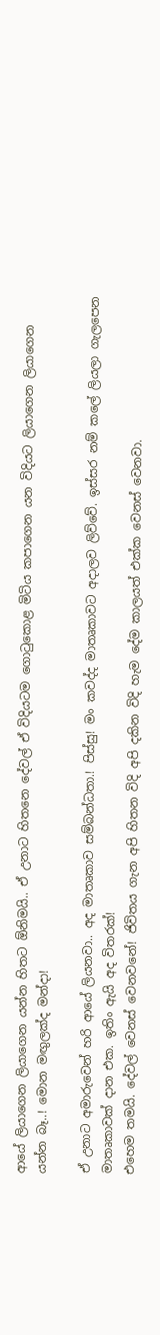ආයේ ලියාගෙන ලියාගෙන යන්න හිතට ඕනිමයි.. ඒ උනාට හිතනෙ දේවල් ඒ විදියටම ගොටුකොළ මිටිය කපාගෙන යන විදියට ලියාගෙන ලියාගෙන යන්න බෑ..! මොන මඟුලක්ද මන්දා!

ඒ උනාට අමාරුවෙන් හරි ආයේ ලියනවා.. අද මාතෘකාව සම්බන්ධතා.! පිස්සු! මං කවද්ද මාතෘකාවට අදාලව ලිව්වේ. ඉස්සර නම් කලේ ලියලා ගැලපෙන මාතෘකාවක් දාන එක. ඉතිං ඇයි අද විතරක්!
එහෙම තමයි. දේවල් වෙනස් වෙනවනේ! ජිවිතය ගැන අපි හිතන විදි අපි දකින විදි හැම දේම කාලයත් එක්ක වෙනස් වෙනවා.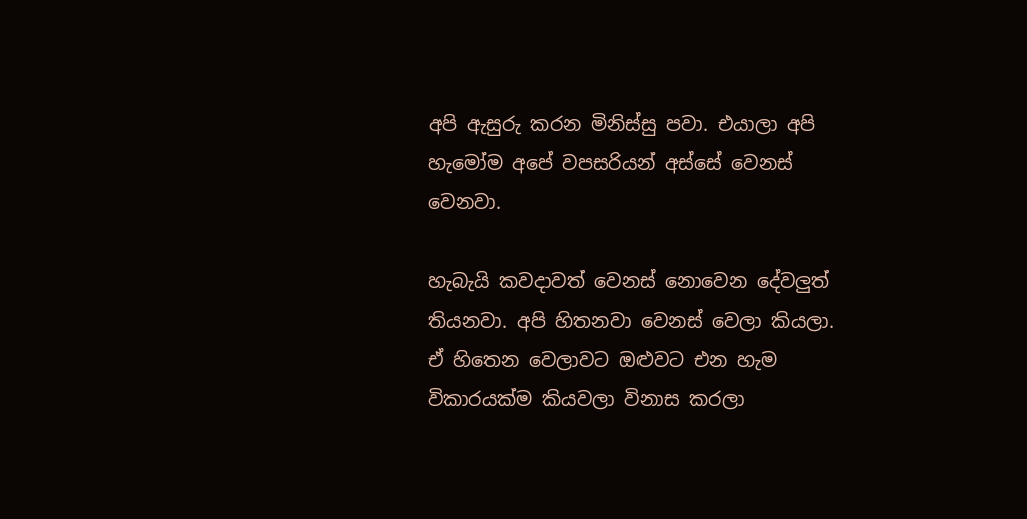අපි ඇසුරු කරන මිනිස්සු පවා. එයාලා අපි හැමෝම අපේ වපසරියන් අස්සේ වෙනස් වෙනවා.

හැබැයි කවදාවත් වෙනස් නොවෙන දේවලුත් තියනවා. අපි හිතනවා වෙනස් වෙලා කියලා. ඒ හිතෙන වෙලාවට ඔළුවට එන හැම විකාරයක්ම කියවලා විනාස කරලා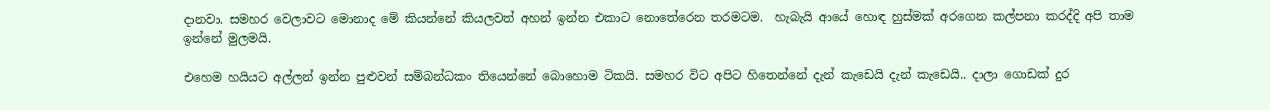දානවා. සමහර වෙලාවට මොනාද මේ කියන්නේ කියලවත් අහන් ඉන්න එකාට නොතේරෙන තරමටම.  හැබැයි ආයේ හොඳ හුස්මක් අරගෙන කල්පනා කරද්දි අපි තාම ඉන්නේ මුලමයි.

එහෙම හයියට අල්ලන් ඉන්න පුළුවන් සම්බන්ධකං තියෙන්නේ බොහොම ටිකයි. සමහර විට අපිට හිතෙන්නේ දැන් කැඩෙයි දැන් කැඩෙයි.. දාලා ගොඩක් දුර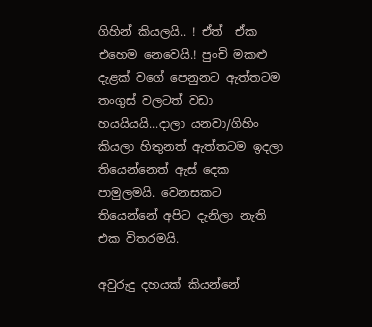ගිහින් කියලයි.. ! ඒත්  ඒක එහෙම නෙවෙයි.! පුංචි මකළු දැළක් වගේ පෙනුනට ඇත්තටම තංගුස් වලටත් වඩා හයයියයි...දාලා යනවා/ගිහිං කියලා හිතුනත් ඇත්තටම ඉදලා තියෙන්නෙත් ඇස් දෙක පාමුලමයි. වෙනසකට තියෙන්නේ අපිට දැනිලා නැති එක විතරමයි.

අවුරුදු දහයක් කියන්නේ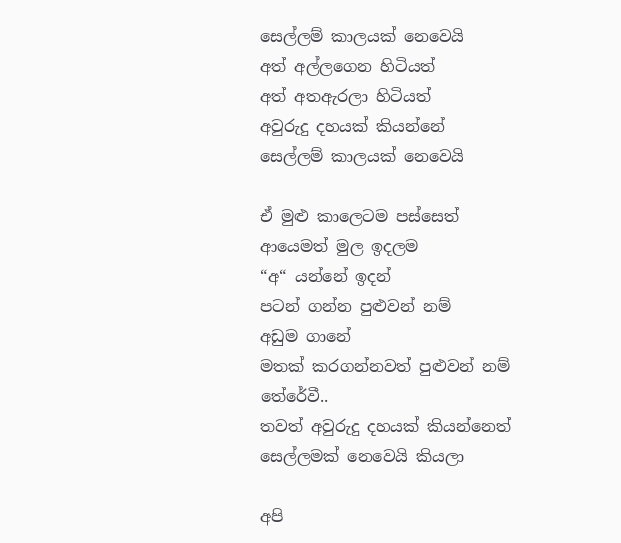සෙල්ලම් කාලයක් නෙවෙයි
අත් අල්ලගෙන හිටියත්
අත් අතඇරලා හිටියත්
අවුරුදු දහයක් කියන්නේ
සෙල්ලම් කාලයක් නෙවෙයි

ඒ මුළු කාලෙටම පස්සෙත්
ආයෙමත් මුල ඉදලම
“අ“ යන්නේ ඉදන්
පටන් ගන්න පුළුවන් නම්
අඩුම ගානේ
මතක් කරගන්නවත් පුළුවන් නම්
තේරේවී..
තවත් අවුරුදු දහයක් කියන්නෙත්
සෙල්ලමක් නෙවෙයි කියලා

අපි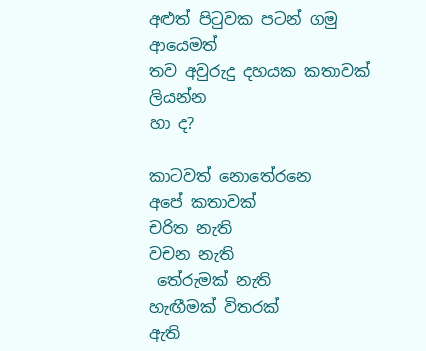අළුත් පිටුවක පටන් ගමු
ආයෙමත්
තව අවුරුදු දහයක කතාවක්
ලියන්න
හා ද?

කාටවත් නොතේරනෙ
අපේ කතාවක්
චරිත නැති
වචන නැති
 තේරුමක් නැති
හැඟීමක් විතරක්
ඇති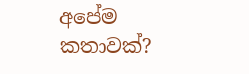අපේම කතාවක්?